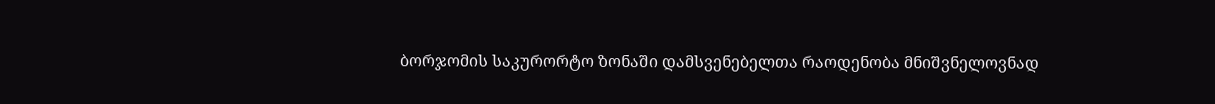ბორჯომის საკურორტო ზონაში დამსვენებელთა რაოდენობა მნიშვნელოვნად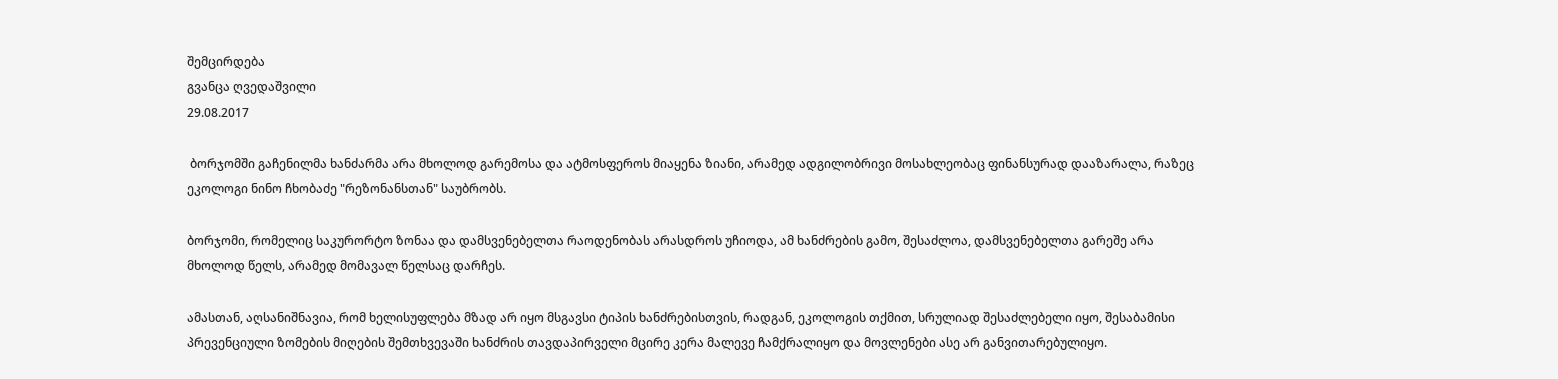შემცირდება
გვანცა ღვედაშვილი
29.08.2017

 ბორჯომში გაჩენილმა ხანძარმა არა მხოლოდ გარემოსა და ატმოსფეროს მიაყენა ზიანი, არამედ ადგილობრივი მოსახლეობაც ფინანსურად დააზარალა, რაზეც ეკოლოგი ნინო ჩხობაძე "რეზონანსთან" საუბრობს.

ბორჯომი, რომელიც საკურორტო ზონაა და დამსვენებელთა რაოდენობას არასდროს უჩიოდა, ამ ხანძრების გამო, შესაძლოა, დამსვენებელთა გარეშე არა მხოლოდ წელს, არამედ მომავალ წელსაც დარჩეს.

ამასთან, აღსანიშნავია, რომ ხელისუფლება მზად არ იყო მსგავსი ტიპის ხანძრებისთვის, რადგან, ეკოლოგის თქმით, სრულიად შესაძლებელი იყო, შესაბამისი პრევენციული ზომების მიღების შემთხვევაში ხანძრის თავდაპირველი მცირე კერა მალევე ჩამქრალიყო და მოვლენები ასე არ განვითარებულიყო.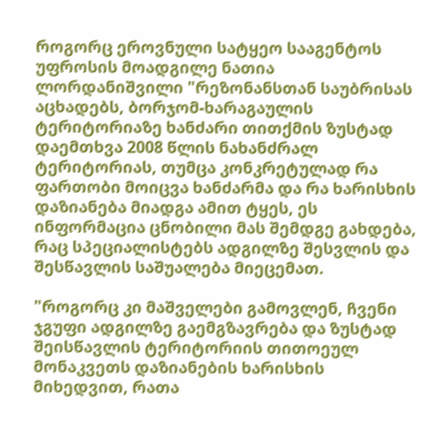როგორც ეროვნული სატყეო სააგენტოს უფროსის მოადგილე ნათია ლორდანიშვილი "რეზონანსთან საუბრისას აცხადებს, ბორჯომ-ხარაგაულის ტერიტორიაზე ხანძარი თითქმის ზუსტად დაემთხვა 2008 წლის ნახანძრალ ტერიტორიას, თუმცა კონკრეტულად რა ფართობი მოიცვა ხანძარმა და რა ხარისხის დაზიანება მიადგა ამით ტყეს, ეს ინფორმაცია ცნობილი მას შემდგე გახდება, რაც სპეციალისტებს ადგილზე შესვლის და შესწავლის საშუალება მიეცემათ.

"როგორც კი მაშველები გამოვლენ, ჩვენი ჯგუფი ადგილზე გაემგზავრება და ზუსტად შეისწავლის ტერიტორიის თითოეულ მონაკვეთს დაზიანების ხარისხის მიხედვით, რათა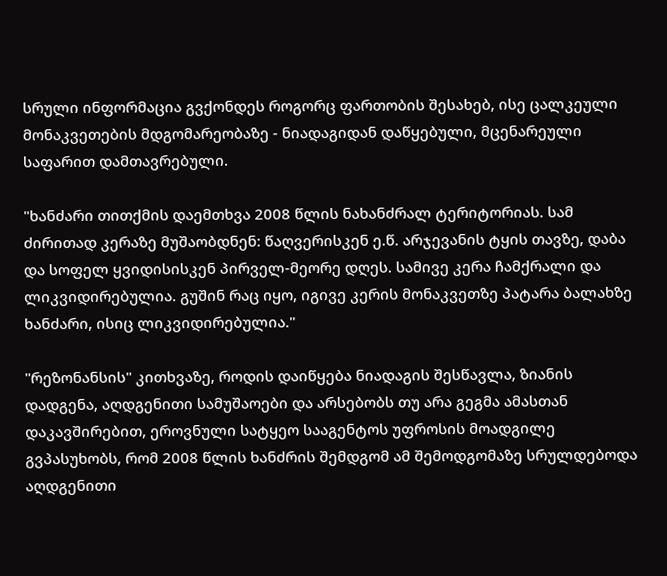სრული ინფორმაცია გვქონდეს როგორც ფართობის შესახებ, ისე ცალკეული მონაკვეთების მდგომარეობაზე - ნიადაგიდან დაწყებული, მცენარეული საფარით დამთავრებული.

"ხანძარი თითქმის დაემთხვა 2008 წლის ნახანძრალ ტერიტორიას. სამ ძირითად კერაზე მუშაობდნენ: წაღვერისკენ ე.წ. არჯევანის ტყის თავზე, დაბა და სოფელ ყვიდისისკენ პირველ-მეორე დღეს. სამივე კერა ჩამქრალი და ლიკვიდირებულია. გუშინ რაც იყო, იგივე კერის მონაკვეთზე პატარა ბალახზე ხანძარი, ისიც ლიკვიდირებულია."

"რეზონანსის" კითხვაზე, როდის დაიწყება ნიადაგის შესწავლა, ზიანის დადგენა, აღდგენითი სამუშაოები და არსებობს თუ არა გეგმა ამასთან დაკავშირებით, ეროვნული სატყეო სააგენტოს უფროსის მოადგილე გვპასუხობს, რომ 2008 წლის ხანძრის შემდგომ ამ შემოდგომაზე სრულდებოდა აღდგენითი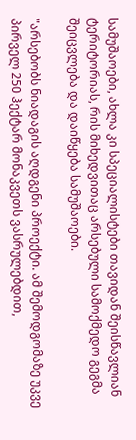სამუშაოები, ახლა კი სპეციალისტები თავიდან შეისწავლიან ტერიტორიას, რის მიხედვითაც არსებული სამოქმედო გეგმა შეიცვლება და დაიწყება სამუშაოები.

"არსებობს ნიადაგის აღდგენი პროექტი. ამ შემოდგომაზე უკვე პირველ 250 ჰექტარ მონაკვეთს ვასრულებდით,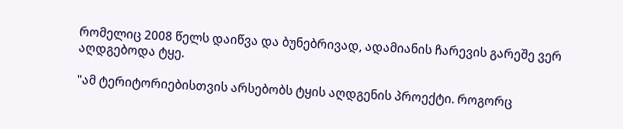რომელიც 2008 წელს დაიწვა და ბუნებრივად, ადამიანის ჩარევის გარეშე ვერ აღდგებოდა ტყე.

"ამ ტერიტორიებისთვის არსებობს ტყის აღდგენის პროექტი. როგორც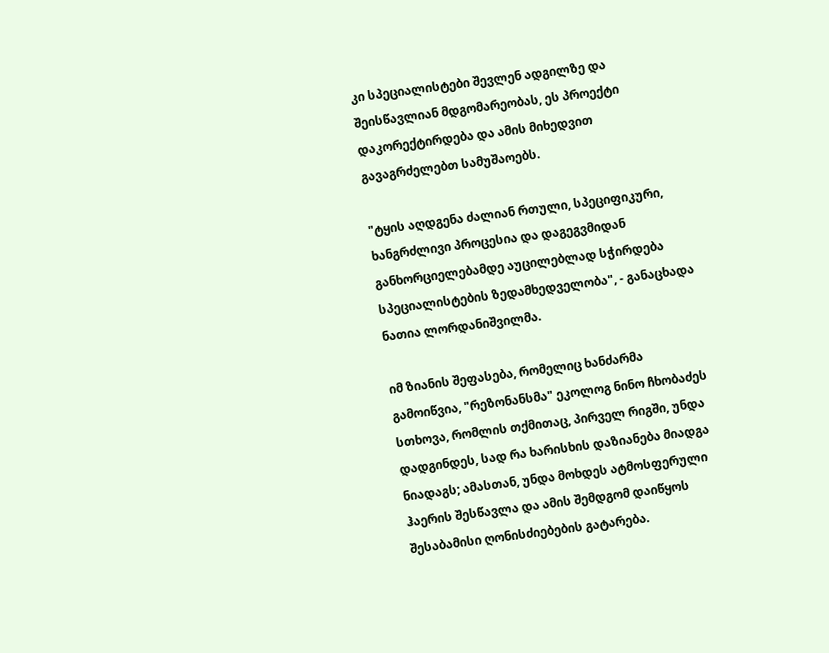კი სპეციალისტები შევლენ ადგილზე და შეისწავლიან მდგომარეობას, ეს პროექტი დაკორექტირდება და ამის მიხედვით გავაგრძელებთ სამუშაოებს.

"ტყის აღდგენა ძალიან რთული, სპეციფიკური, ხანგრძლივი პროცესია და დაგეგვმიდან განხორციელებამდე აუცილებლად სჭირდება სპეციალისტების ზედამხედველობა", - განაცხადა ნათია ლორდანიშვილმა.

იმ ზიანის შეფასება, რომელიც ხანძარმა გამოიწვია, "რეზონანსმა" ეკოლოგ ნინო ჩხობაძეს სთხოვა, რომლის თქმითაც, პირველ რიგში, უნდა დადგინდეს, სად რა ხარისხის დაზიანება მიადგა ნიადაგს; ამასთან, უნდა მოხდეს ატმოსფერული ჰაერის შესწავლა და ამის შემდგომ დაიწყოს შესაბამისი ღონისძიებების გატარება.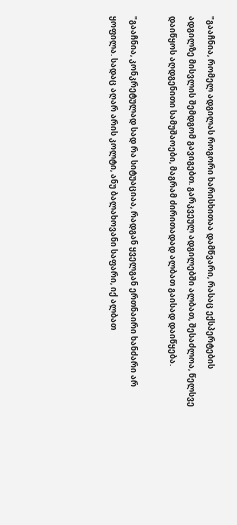"გააჩნია, რომელ ადგილას როგორი ხარისხითაა დამწვარი, რასაც ექსპერტების ადგილზე მისვლის შემდგომ გავიგებთ. გარკვეულ ადგილებში ალბათ, შესაძლოა, წელსვე დაიწყოს აღდგენითი სამუშაოები, მაგრამ ძირითადად ალბათ გაისად დაიწყება.

"გააჩნია, კონკრეტულად სად რა სიტუაციაა, რადგან ყველგან ერთნაირი ხანძარი არ ყოფილა. სადაც აღარ არის კოლტი, ანუ ბალახოვანი საფარი, იქ ალბათ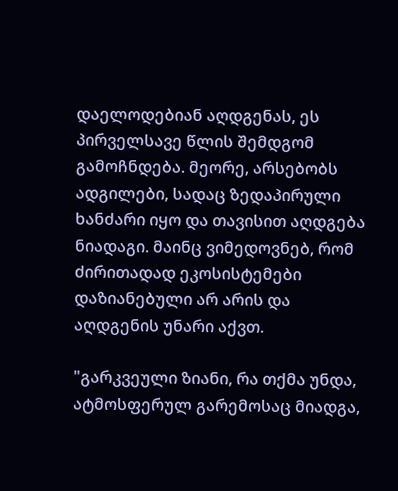დაელოდებიან აღდგენას, ეს პირველსავე წლის შემდგომ გამოჩნდება. მეორე, არსებობს ადგილები, სადაც ზედაპირული ხანძარი იყო და თავისით აღდგება ნიადაგი. მაინც ვიმედოვნებ, რომ ძირითადად ეკოსისტემები დაზიანებული არ არის და აღდგენის უნარი აქვთ.

"გარკვეული ზიანი, რა თქმა უნდა, ატმოსფერულ გარემოსაც მიადგა,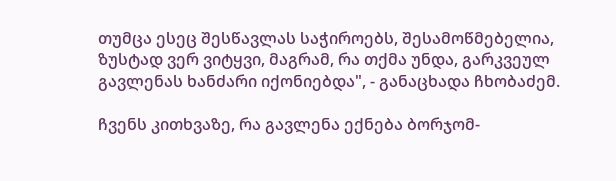თუმცა ესეც შესწავლას საჭიროებს, შესამოწმებელია, ზუსტად ვერ ვიტყვი, მაგრამ, რა თქმა უნდა, გარკვეულ გავლენას ხანძარი იქონიებდა", - განაცხადა ჩხობაძემ.

ჩვენს კითხვაზე, რა გავლენა ექნება ბორჯომ-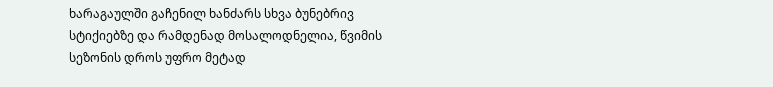ხარაგაულში გაჩენილ ხანძარს სხვა ბუნებრივ სტიქიებზე და რამდენად მოსალოდნელია, წვიმის სეზონის დროს უფრო მეტად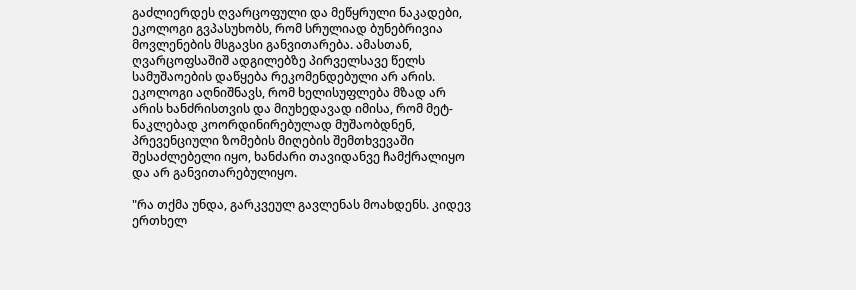გაძლიერდეს ღვარცოფული და მეწყრული ნაკადები, ეკოლოგი გვპასუხობს, რომ სრულიად ბუნებრივია მოვლენების მსგავსი განვითარება. ამასთან, ღვარცოფსაშიშ ადგილებზე პირველსავე წელს სამუშაოების დაწყება რეკომენდებული არ არის. ეკოლოგი აღნიშნავს, რომ ხელისუფლება მზად არ არის ხანძრისთვის და მიუხედავად იმისა, რომ მეტ-ნაკლებად კოორდინირებულად მუშაობდნენ, პრევენციული ზომების მიღების შემთხვევაში შესაძლებელი იყო, ხანძარი თავიდანვე ჩამქრალიყო და არ განვითარებულიყო.

"რა თქმა უნდა, გარკვეულ გავლენას მოახდენს. კიდევ ერთხელ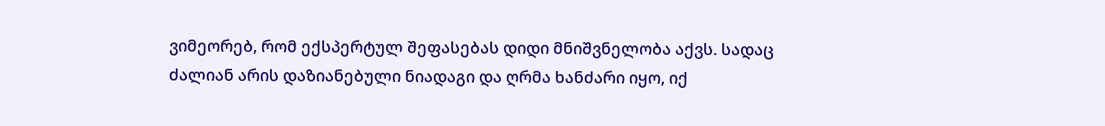ვიმეორებ, რომ ექსპერტულ შეფასებას დიდი მნიშვნელობა აქვს. სადაც ძალიან არის დაზიანებული ნიადაგი და ღრმა ხანძარი იყო, იქ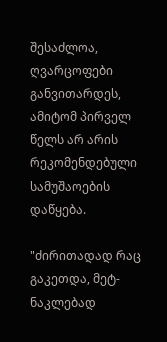შესაძლოა, ღვარცოფები განვითარდეს, ამიტომ პირველ წელს არ არის რეკომენდებული სამუშაოების დაწყება.

"ძირითადად რაც გაკეთდა, მეტ-ნაკლებად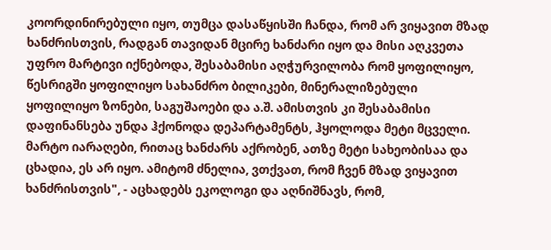კოორდინირებული იყო, თუმცა დასაწყისში ჩანდა, რომ არ ვიყავით მზად ხანძრისთვის, რადგან თავიდან მცირე ხანძარი იყო და მისი აღკვეთა უფრო მარტივი იქნებოდა, შესაბამისი აღჭურვილობა რომ ყოფილიყო, წესრიგში ყოფილიყო სახანძრო ბილიკები, მინერალიზებული ყოფილიყო ზონები, საგუშაოები და ა.შ. ამისთვის კი შესაბამისი დაფინანსება უნდა ჰქონოდა დეპარტამენტს, ჰყოლოდა მეტი მცველი. მარტო იარაღები, რითაც ხანძარს აქრობენ, ათზე მეტი სახეობისაა და ცხადია, ეს არ იყო. ამიტომ ძნელია, ვთქვათ, რომ ჩვენ მზად ვიყავით ხანძრისთვის", - აცხადებს ეკოლოგი და აღნიშნავს, რომ,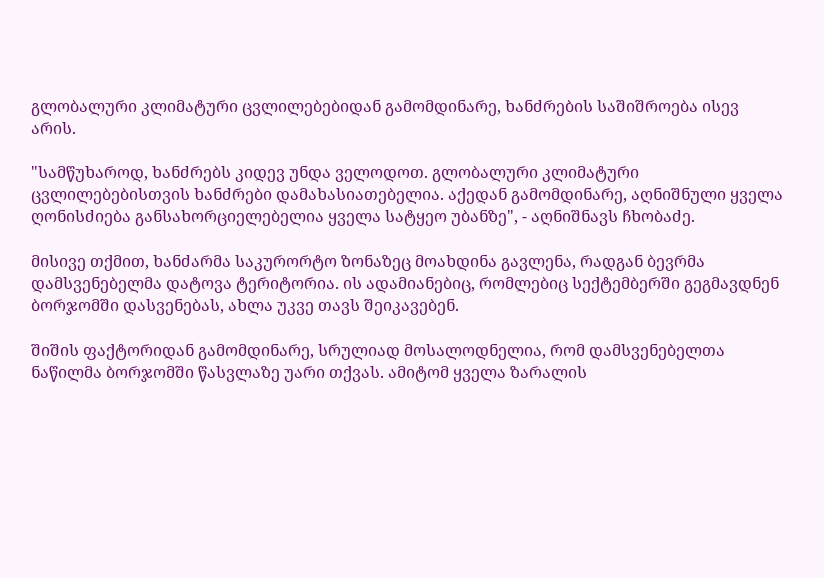გლობალური კლიმატური ცვლილებებიდან გამომდინარე, ხანძრების საშიშროება ისევ არის.

"სამწუხაროდ, ხანძრებს კიდევ უნდა ველოდოთ. გლობალური კლიმატური ცვლილებებისთვის ხანძრები დამახასიათებელია. აქედან გამომდინარე, აღნიშნული ყველა ღონისძიება განსახორციელებელია ყველა სატყეო უბანზე", - აღნიშნავს ჩხობაძე.

მისივე თქმით, ხანძარმა საკურორტო ზონაზეც მოახდინა გავლენა, რადგან ბევრმა დამსვენებელმა დატოვა ტერიტორია. ის ადამიანებიც, რომლებიც სექტემბერში გეგმავდნენ ბორჯომში დასვენებას, ახლა უკვე თავს შეიკავებენ.

შიშის ფაქტორიდან გამომდინარე, სრულიად მოსალოდნელია, რომ დამსვენებელთა ნაწილმა ბორჯომში წასვლაზე უარი თქვას. ამიტომ ყველა ზარალის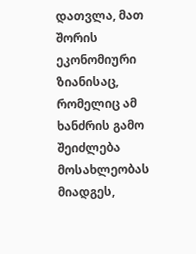დათვლა, მათ შორის ეკონომიური ზიანისაც, რომელიც ამ ხანძრის გამო შეიძლება მოსახლეობას მიადგეს,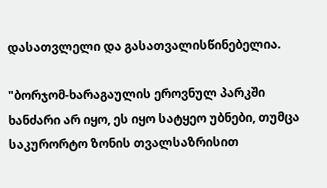დასათვლელი და გასათვალისწინებელია.

"ბორჯომ-ხარაგაულის ეროვნულ პარკში ხანძარი არ იყო, ეს იყო სატყეო უბნები, თუმცა საკურორტო ზონის თვალსაზრისით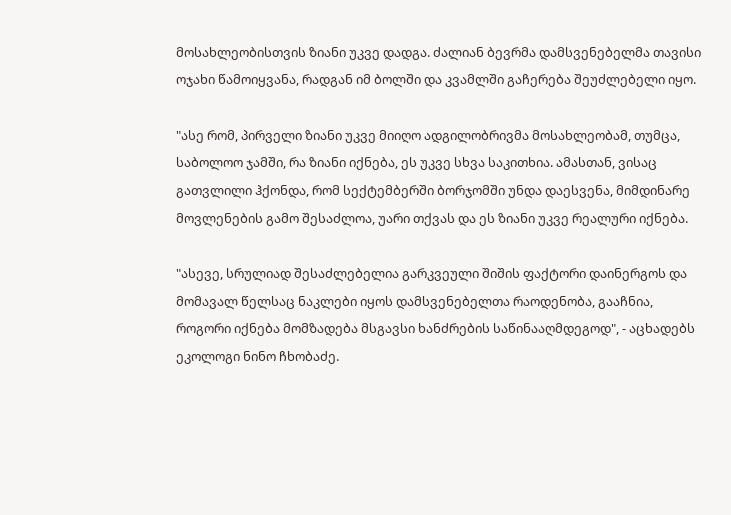მოსახლეობისთვის ზიანი უკვე დადგა. ძალიან ბევრმა დამსვენებელმა თავისი ოჯახი წამოიყვანა, რადგან იმ ბოლში და კვამლში გაჩერება შეუძლებელი იყო.

"ასე რომ, პირველი ზიანი უკვე მიიღო ადგილობრივმა მოსახლეობამ, თუმცა, საბოლოო ჯამში, რა ზიანი იქნება, ეს უკვე სხვა საკითხია. ამასთან, ვისაც გათვლილი ჰქონდა, რომ სექტემბერში ბორჯომში უნდა დაესვენა, მიმდინარე მოვლენების გამო შესაძლოა, უარი თქვას და ეს ზიანი უკვე რეალური იქნება.

"ასევე, სრულიად შესაძლებელია გარკვეული შიშის ფაქტორი დაინერგოს და მომავალ წელსაც ნაკლები იყოს დამსვენებელთა რაოდენობა, გააჩნია, როგორი იქნება მომზადება მსგავსი ხანძრების საწინააღმდეგოდ", - აცხადებს ეკოლოგი ნინო ჩხობაძე.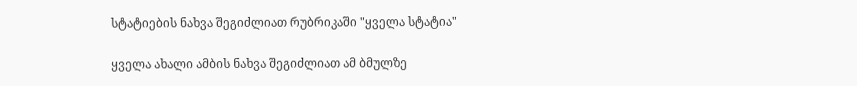სტატიების ნახვა შეგიძლიათ რუბრიკაში "ყველა სტატია"

ყველა ახალი ამბის ნახვა შეგიძლიათ ამ ბმულზე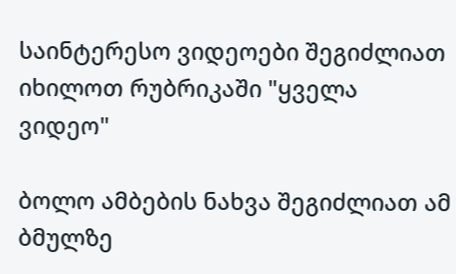საინტერესო ვიდეოები შეგიძლიათ იხილოთ რუბრიკაში "ყველა ვიდეო"

ბოლო ამბების ნახვა შეგიძლიათ ამ ბმულზე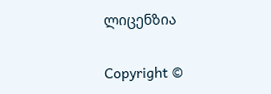ლიცენზია

Copyright ©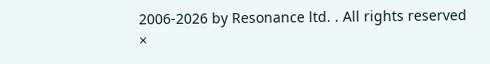2006-2026 by Resonance ltd. . All rights reserved
×